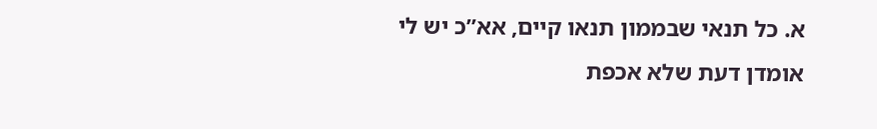א. כל תנאי שבממון תנאו קיים, אא”כ יש לי אומדן דעת שלא אכפת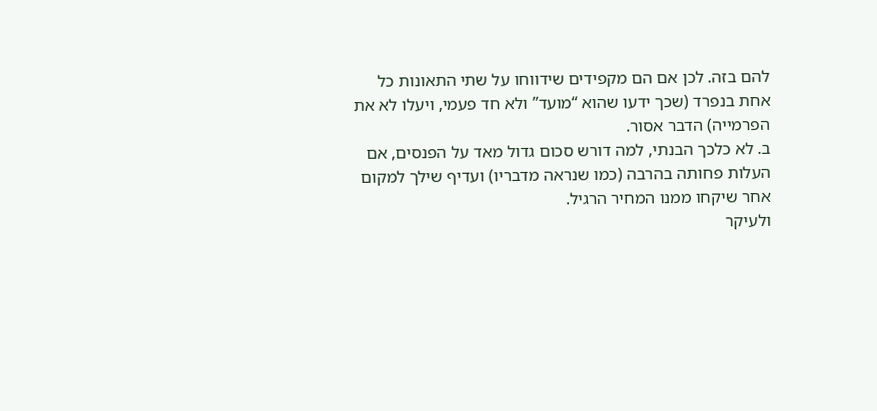להם בזה. לכן אם הם מקפידים שידווחו על שתי התאונות כל אחת בנפרד (שכך ידעו שהוא “מועד” ולא חד פעמי, ויעלו לא את הפרמייה) הדבר אסור.
ב. לא כלכך הבנתי, למה דורש סכום גדול מאד על הפנסים, אם העלות פחותה בהרבה (כמו שנראה מדבריו) ועדיף שילך למקום אחר שיקחו ממנו המחיר הרגיל.
ולעיקר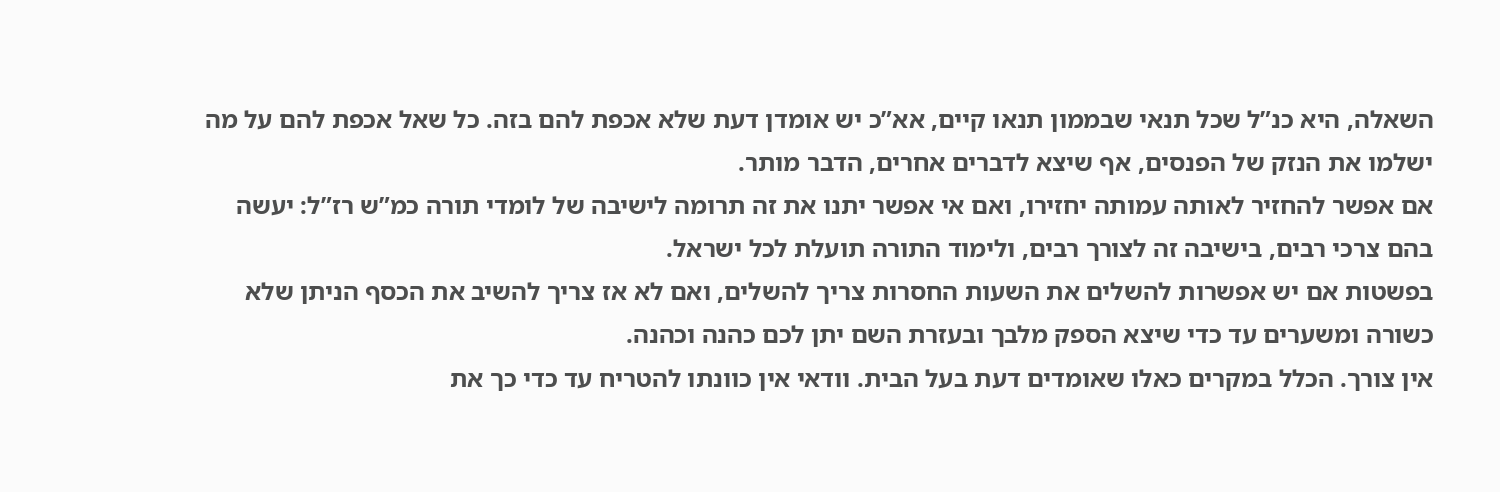השאלה, היא כנ”ל שכל תנאי שבממון תנאו קיים, אא”כ יש אומדן דעת שלא אכפת להם בזה. כל שאל אכפת להם על מה ישלמו את הנזק של הפנסים, אף שיצא לדברים אחרים, הדבר מותר.
אם אפשר להחזיר לאותה עמותה יחזירו, ואם אי אפשר יתנו את זה תרומה לישיבה של לומדי תורה כמ”ש רז”ל: יעשה בהם צרכי רבים, בישיבה זה לצורך רבים, ולימוד התורה תועלת לכל ישראל.
בפשטות אם יש אפשרות להשלים את השעות החסרות צריך להשלים, ואם לא אז צריך להשיב את הכסף הניתן שלא כשורה ומשערים עד כדי שיצא הספק מלבך ובעזרת השם יתן לכם כהנה וכהנה.
אין צורך. הכלל במקרים כאלו שאומדים דעת בעל הבית. וודאי אין כוונתו להטריח עד כדי כך את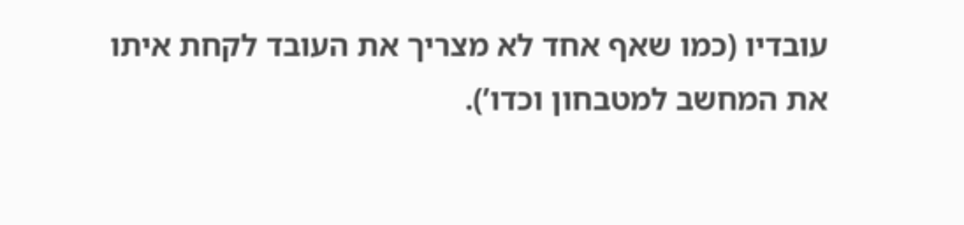עובדיו (כמו שאף אחד לא מצריך את העובד לקחת איתו את המחשב למטבחון וכדו’).